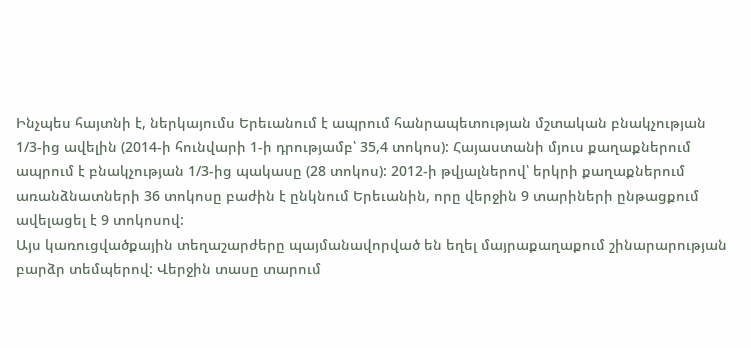Ինչպես հայտնի է, ներկայումս Երեւանում է ապրում հանրապետության մշտական բնակչության 1/3-ից ավելին (2014-ի հունվարի 1-ի դրությամբ՝ 35,4 տոկոս): Հայաստանի մյուս քաղաքներում ապրում է բնակչության 1/3-ից պակասը (28 տոկոս): 2012-ի թվյալներով՝ երկրի քաղաքներում առանձնատների 36 տոկոսը բաժին է ընկնում Երեւանին, որը վերջին 9 տարիների ընթացքում ավելացել է 9 տոկոսով:
Այս կառուցվածքային տեղաշարժերը պայմանավորված են եղել մայրաքաղաքում շինարարության բարձր տեմպերով: Վերջին տասը տարում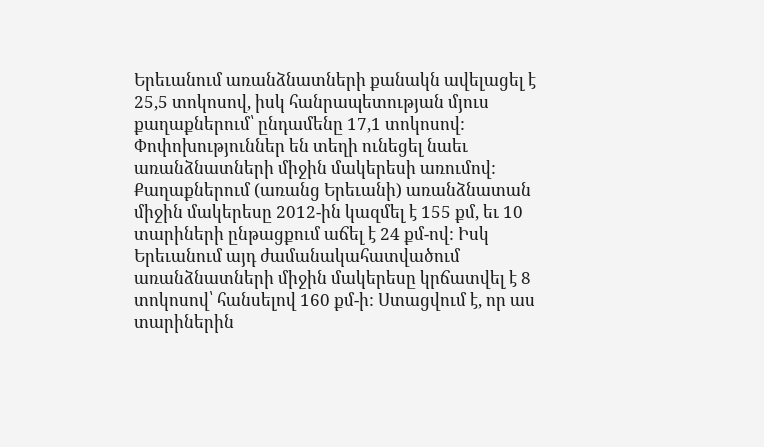Երեւանում առանձնատների քանակն ավելացել է 25,5 տոկոսով, իսկ հանրապետության մյուս քաղաքներում՝ ընդամենը 17,1 տոկոսով:
Փոփոխություններ են տեղի ունեցել նաեւ առանձնատների միջին մակերեսի առումով: Քաղաքներում (առանց Երեւանի) առանձնատան միջին մակերեսը 2012-ին կազմել է 155 քմ, եւ 10 տարիների ընթացքում աճել է 24 քմ-ով: Իսկ Երեւանում այդ ժամանակահատվածում առանձնատների միջին մակերեսը կրճատվել է 8 տոկոսով՝ հանսելով 160 քմ-ի: Ստացվում է, որ աս տարիներին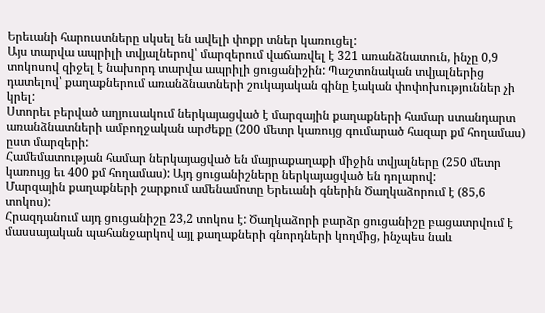Երեւանի հարուստները սկսել են ավելի փոքր տներ կառուցել:
Այս տարվա ապրիլի տվյալներով՝ մարզերում վաճառվել է 321 առանձնատուն, ինչը 0,9 տոկոսով զիջել է նախորդ տարվա ապրիլի ցուցանիշին: Պաշտոնական տվյալներից դատելով՝ քաղաքներում առանձնատների շուկայական գինը էական փոփոխություններ չի կրել:
Ստորեւ բերված աղյուսակում ներկայացված է մարզային քաղաքների համար ստանդարտ առանձնատների ամբողջական արժեքը (200 մետր կառույց գումարած հազար քմ հողամաս) ըստ մարզերի:
Համեմատության համար ներկայացված են մայրաքաղաքի միջին տվյալները (250 մետր կառույց եւ 400 քմ հողամաս): Այդ ցուցանիշները ներկայացված են դոլարով:
Մարզային քաղաքների շարքում ամենամոտը Երեւանի գներին Ծաղկաձորում է (85,6 տոկոս):
Հրազդանում այդ ցուցանիշը 23,2 տոկոս է: Ծաղկաձորի բարձր ցուցանիշը բացատրվում է մասսայական պահանջարկով այլ քաղաքների գնորդների կողմից, ինչպես նաև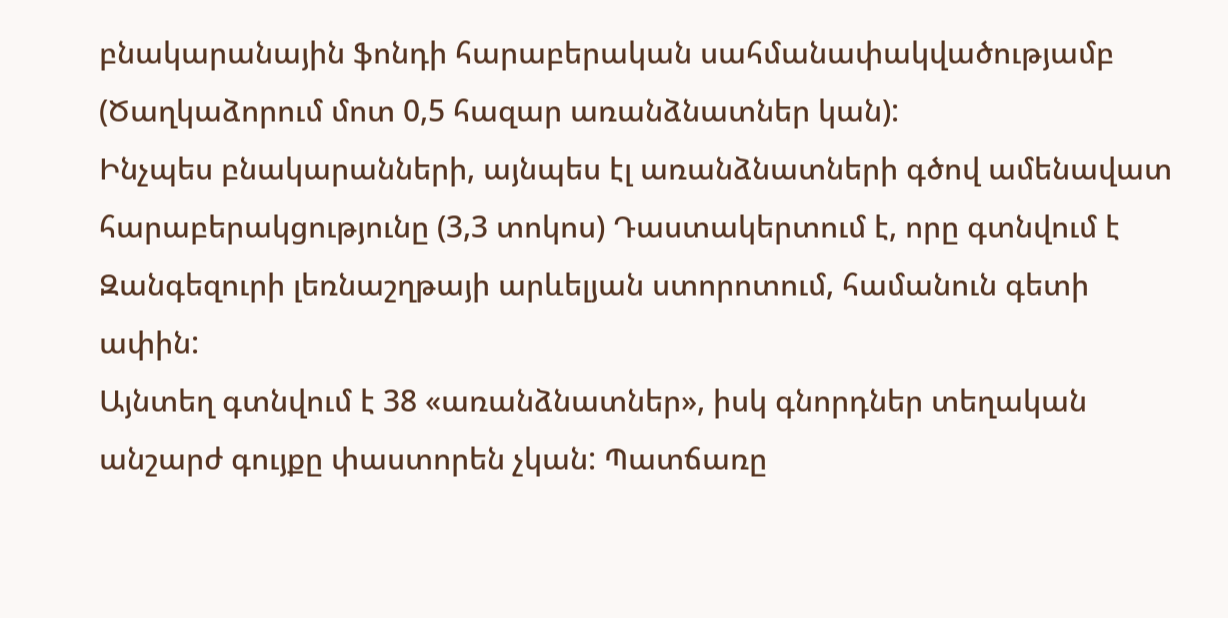բնակարանային ֆոնդի հարաբերական սահմանափակվածությամբ (Ծաղկաձորում մոտ 0,5 հազար առանձնատներ կան):
Ինչպես բնակարանների, այնպես էլ առանձնատների գծով ամենավատ հարաբերակցությունը (3,3 տոկոս) Դաստակերտում է, որը գտնվում է Զանգեզուրի լեռնաշղթայի արևելյան ստորոտում, համանուն գետի ափին:
Այնտեղ գտնվում է 38 «առանձնատներ», իսկ գնորդներ տեղական անշարժ գույքը փաստորեն չկան: Պատճառը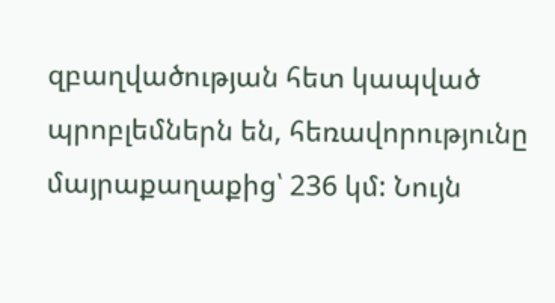զբաղվածության հետ կապված պրոբլեմներն են, հեռավորությունը մայրաքաղաքից՝ 236 կմ: Նույն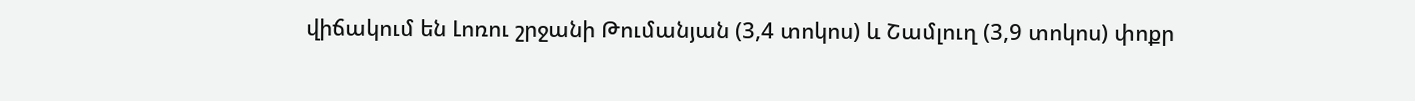վիճակում են Լոռու շրջանի Թումանյան (3,4 տոկոս) և Շամլուղ (3,9 տոկոս) փոքր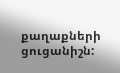քաղաքների ցուցանիշն: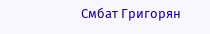Смбат Григорян